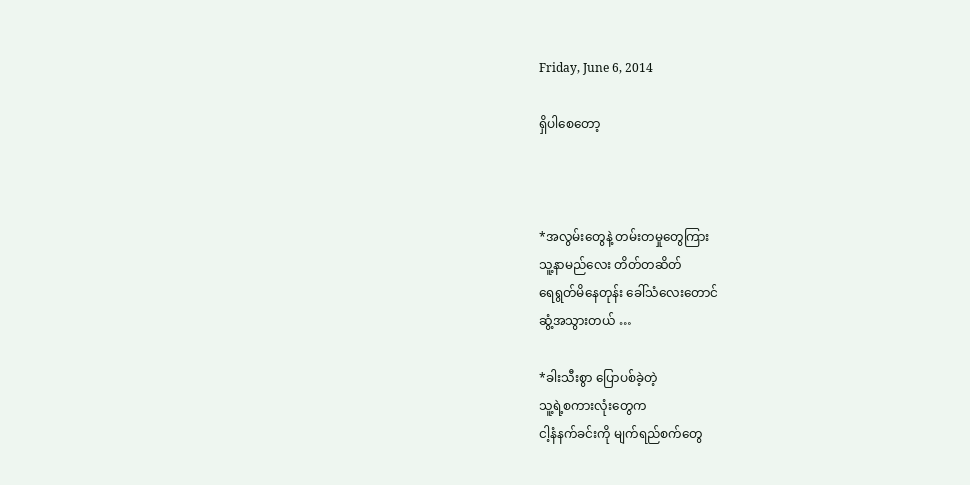Friday, June 6, 2014

ရှိပါစေတော့



*အလွမ်းတွေနဲ့ တမ်းတမှုတွေကြား
သူ့နာမည်လေး တိတ်တဆိတ်
ရေရွတ်မိနေတုန်း ခေါ်သံလေးတောင်
ဆွံ့အသွားတယ် …

*ခါးသီးစွာ ပြောပစ်ခဲ့တဲ့
သူ့ရဲ့စကားလုံးတွေက
ငါ့နံနက်ခင်းကို မျက်ရည်စက်တွေ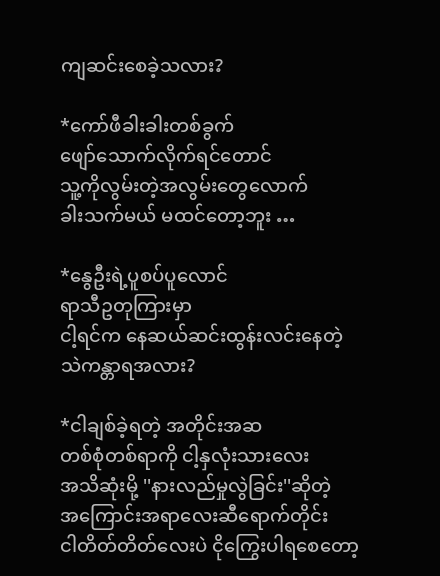ကျဆင်းစေခဲ့သလား?

*ကော်ဖီခါးခါးတစ်ခွက်
ဖျော်သောက်လိုက်ရင်တောင်
သူ့ကိုလွမ်းတဲ့အလွမ်းတွေလောက်
ခါးသက်မယ် မထင်တော့ဘူး …

*နွေဦးရဲ့ပူစပ်ပူလောင်
ရာသီဥတုကြားမှာ
ငါ့ရင်က နေဆယ်ဆင်းထွန်းလင်းနေတဲ့
သဲကန္တာရအလား?

*ငါချစ်ခဲ့ရတဲ့ အတိုင်းအဆ
တစ်စုံတစ်ရာကို ငါ့နှလုံးသားလေး
အသိဆုံးမို့ ''နားလည်မှုလွဲခြင်း''ဆိုတဲ့
အကြောင်းအရာလေးဆီရောက်တိုင်း
ငါတိတ်တိတ်လေးပဲ ငိုကြွေးပါရစေတော့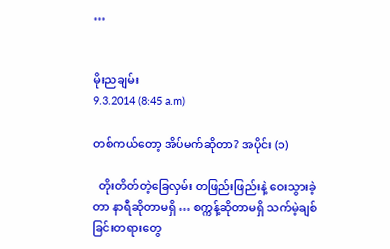…


မိုးညချမ်း
9.3.2014 (8:45 a.m)

တစ်ကယ်တော့ အိပ်မက်ဆိုတာ? အပိုင်း (၁)

  တိုးတိတ်တဲ့ခြေလှမ်း တဖြည်းဖြည်းနဲ့ ဝေးသွားခဲ့တာ နာရီဆိုတာမရှိ … စက္ကန့်ဆိုတာမရှိ သက်မဲ့ချစ်ခြင်းတရားတွေ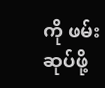ကို ဖမ်းဆုပ်ဖို့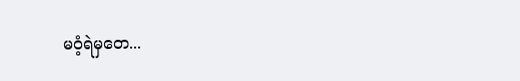မဝံ့ရဲမှတေ...